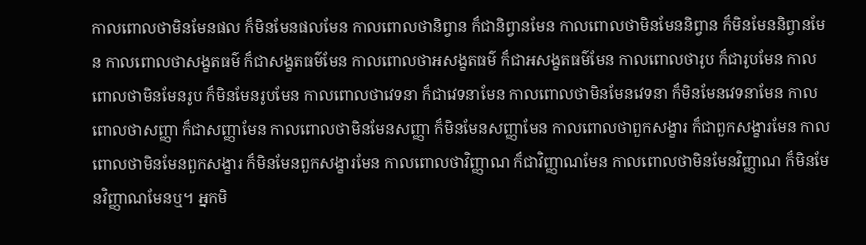កាលពោលថាមិនមែនផល ក៏មិនមែនផលមែន កាលពោលថានិព្វាន ក៏ជានិព្វានមែន កាលពោលថាមិនមែននិព្វាន ក៏មិនមែននិព្វានមែន កាលពោលថាសង្ខតធម៌ ក៏ជាសង្ខតធម៌មែន កាលពោលថាអសង្ខតធម៌ ក៏ជាអសង្ខតធម៌មែន កាលពោលថារូប ក៏ជារូបមែន កាលពោលថាមិនមែនរូប ក៏មិនមែនរូបមែន កាលពោលថាវេទនា ក៏ជាវេទនាមែន កាលពោលថាមិនមែនវេទនា ក៏មិនមែនវេទនាមែន កាលពោលថាសញ្ញា ក៏ជាសញ្ញាមែន កាលពោលថាមិនមែនសញ្ញា ក៏មិនមែនសញ្ញាមែន កាលពោលថាពួកសង្ខារ ក៏ជាពួកសង្ខារមែន កាលពោលថាមិនមែនពួកសង្ខារ ក៏មិនមែនពួកសង្ខារមែន កាលពោលថាវិញ្ញាណ ក៏ជាវិញ្ញាណមែន កាលពោលថាមិនមែនវិញ្ញាណ ក៏មិនមែនវិញ្ញាណមែនឬ។ អ្នកមិ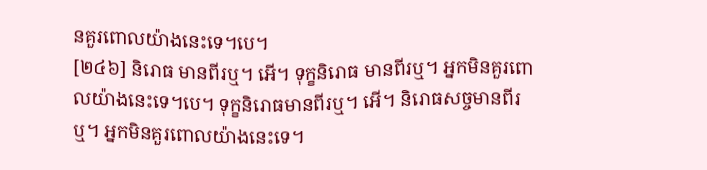នគួរពោលយ៉ាងនេះទេ។បេ។
[២៤៦] និរោធ មានពីរឬ។ អើ។ ទុក្ខនិរោធ មានពីរឬ។ អ្នកមិនគួរពោលយ៉ាងនេះទេ។បេ។ ទុក្ខនិរោធមានពីរឬ។ អើ។ និរោធសច្ចមានពីរឬ។ អ្នកមិនគួរពោលយ៉ាងនេះទេ។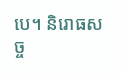បេ។ និរោធសច្ច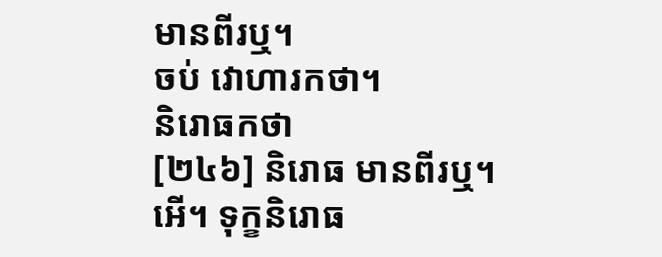មានពីរឬ។
ចប់ វោហារកថា។
និរោធកថា
[២៤៦] និរោធ មានពីរឬ។ អើ។ ទុក្ខនិរោធ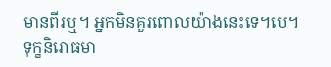មានពីរឬ។ អ្នកមិនគួរពោលយ៉ាងនេះទេ។បេ។ ទុក្ខនិរោធមា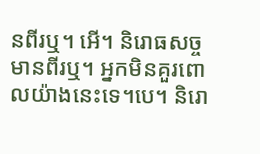នពីរឬ។ អើ។ និរោធសច្ចមានពីរឬ។ អ្នកមិនគួរពោលយ៉ាងនេះទេ។បេ។ និរោ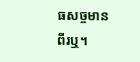ធសច្ចមានពីរឬ។